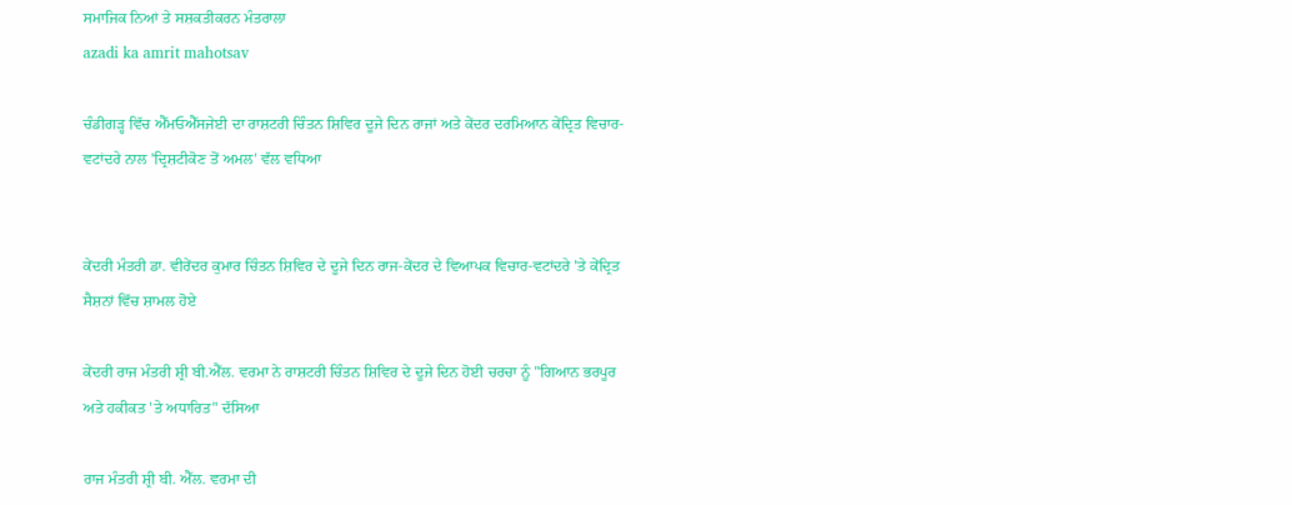ਸਮਾਜਿਕ ਨਿਆਂ ਤੇ ਸਸ਼ਕਤੀਕਰਨ ਮੰਤਰਾਲਾ
azadi ka amrit mahotsav

ਚੰਡੀਗੜ੍ਹ ਵਿੱਚ ਐੱਮਓਐੱਸਜੇਈ ਦਾ ਰਾਸ਼ਟਰੀ ਚਿੰਤਨ ਸ਼ਿਵਿਰ ਦੂਜੇ ਦਿਨ ਰਾਜਾਂ ਅਤੇ ਕੇਂਦਰ ਦਰਮਿਆਨ ਕੇਂਦ੍ਰਿਤ ਵਿਚਾਰ-ਵਟਾਂਦਰੇ ਨਾਲ 'ਦ੍ਰਿਸ਼ਟੀਕੋਣ ਤੋਂ ਅਮਲ' ਵੱਲ ਵਧਿਆ


ਕੇਂਦਰੀ ਮੰਤਰੀ ਡਾ. ਵੀਰੇਂਦਰ ਕੁਮਾਰ ਚਿੰਤਨ ਸ਼ਿਵਿਰ ਦੇ ਦੂਜੇ ਦਿਨ ਰਾਜ-ਕੇਂਦਰ ਦੇ ਵਿਆਪਕ ਵਿਚਾਰ-ਵਟਾਂਦਰੇ 'ਤੇ ਕੇਂਦ੍ਰਿਤ ਸੈਸ਼ਨਾਂ ਵਿੱਚ ਸ਼ਾਮਲ ਹੋਏ

ਕੇਂਦਰੀ ਰਾਜ ਮੰਤਰੀ ਸ਼੍ਰੀ ਬੀ.ਐੱਲ. ਵਰਮਾ ਨੇ ਰਾਸ਼ਟਰੀ ਚਿੰਤਨ ਸ਼ਿਵਿਰ ਦੇ ਦੂਜੇ ਦਿਨ ਹੋਈ ਚਰਚਾ ਨੂੰ "ਗਿਆਨ ਭਰਪੂਰ ਅਤੇ ਹਕੀਕਤ 'ਤੇ ਅਧਾਰਿਤ" ਦੱਸਿਆ

ਰਾਜ ਮੰਤਰੀ ਸ਼੍ਰੀ ਬੀ. ਐੱਲ. ਵਰਮਾ ਦੀ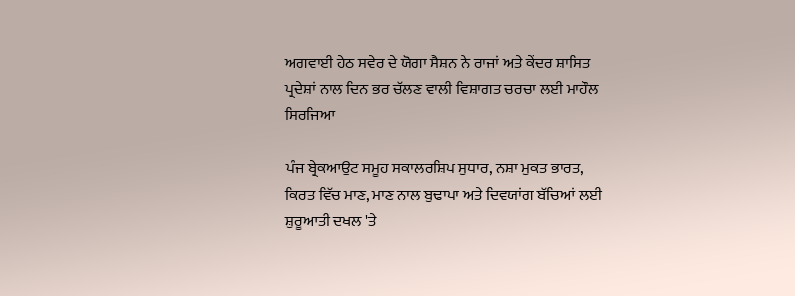ਅਗਵਾਈ ਹੇਠ ਸਵੇਰ ਦੇ ਯੋਗਾ ਸੈਸ਼ਨ ਨੇ ਰਾਜਾਂ ਅਤੇ ਕੇਂਦਰ ਸ਼ਾਸਿਤ ਪ੍ਰਦੇਸ਼ਾਂ ਨਾਲ ਦਿਨ ਭਰ ਚੱਲਣ ਵਾਲੀ ਵਿਸ਼ਾਗਤ ਚਰਚਾ ਲਈ ਮਾਹੌਲ ਸਿਰਜਿਆ

ਪੰਜ ਬ੍ਰੇਕਆਉਟ ਸਮੂਹ ਸਕਾਲਰਸ਼ਿਪ ਸੁਧਾਰ, ਨਸ਼ਾ ਮੁਕਤ ਭਾਰਤ, ਕਿਰਤ ਵਿੱਚ ਮਾਣ, ਮਾਣ ਨਾਲ ਬੁਢਾਪਾ ਅਤੇ ਦਿਵਯਾਂਗ ਬੱਚਿਆਂ ਲਈ ਸ਼ੁਰੂਆਤੀ ਦਖਲ 'ਤੇ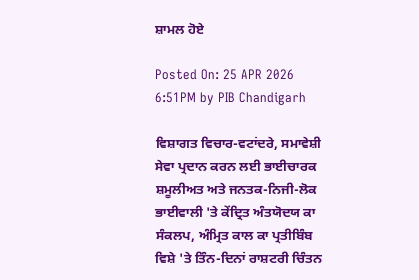ਸ਼ਾਮਲ ਹੋਏ

Posted On: 25 APR 2026 6:51PM by PIB Chandigarh

ਵਿਸ਼ਾਗਤ ਵਿਚਾਰ-ਵਟਾਂਦਰੇ, ਸਮਾਵੇਸ਼ੀ ਸੇਵਾ ਪ੍ਰਦਾਨ ਕਰਨ ਲਈ ਭਾਈਚਾਰਕ ਸ਼ਮੂਲੀਅਤ ਅਤੇ ਜਨਤਕ-ਨਿਜੀ-ਲੋਕ ਭਾਈਵਾਲੀ 'ਤੇ ਕੇਂਦ੍ਰਿਤ ਅੰਤਯੋਦਯ ਕਾ ਸੰਕਲਪ, ਅੰਮ੍ਰਿਤ ਕਾਲ ਕਾ ਪ੍ਰਤੀਬਿੰਬ ਵਿਸ਼ੇ 'ਤੇ ਤਿੰਨ-ਦਿਨਾਂ ਰਾਸ਼ਟਰੀ ਚਿੰਤਨ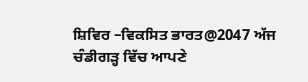ਸ਼ਿਵਿਰ –ਵਿਕਸਿਤ ਭਾਰਤ@2047 ਅੱਜ ਚੰਡੀਗੜ੍ਹ ਵਿੱਚ ਆਪਣੇ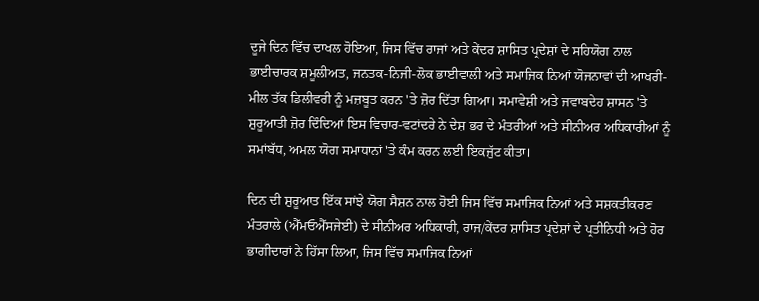ਦੂਜੇ ਦਿਨ ਵਿੱਚ ਦਾਖਲ ਹੋਇਆ, ਜਿਸ ਵਿੱਚ ਰਾਜਾਂ ਅਤੇ ਕੇਂਦਰ ਸ਼ਾਸਿਤ ਪ੍ਰਦੇਸ਼ਾਂ ਦੇ ਸਹਿਯੋਗ ਨਾਲ ਭਾਈਚਾਰਕ ਸ਼ਮੂਲੀਅਤ, ਜਨਤਕ-ਨਿਜੀ-ਲੋਕ ਭਾਈਵਾਲੀ ਅਤੇ ਸਮਾਜਿਕ ਨਿਆਂ ਯੋਜਨਾਵਾਂ ਦੀ ਆਖਰੀ-ਮੀਲ ਤੱਕ ਡਿਲੀਵਰੀ ਨੂੰ ਮਜ਼ਬੂਤ ਕਰਨ 'ਤੇ ਜ਼ੋਰ ਦਿੱਤਾ ਗਿਆ। ਸਮਾਵੇਸ਼ੀ ਅਤੇ ਜਵਾਬਦੇਹ ਸ਼ਾਸਨ 'ਤੇ ਸ਼ੁਰੂਆਤੀ ਜ਼ੋਰ ਦਿੰਦਿਆਂ ਇਸ ਵਿਚਾਰ-ਵਟਾਂਦਰੇ ਨੇ ਦੇਸ਼ ਭਰ ਦੇ ਮੰਤਰੀਆਂ ਅਤੇ ਸੀਨੀਅਰ ਅਧਿਕਾਰੀਆਂ ਨੂੰ ਸਮਾਂਬੱਧ, ਅਮਲ ਯੋਗ ਸਮਾਧਾਨਾਂ 'ਤੇ ਕੰਮ ਕਰਨ ਲਈ ਇਕਜੁੱਟ ਕੀਤਾ।

ਦਿਨ ਦੀ ਸ਼ੁਰੂਆਤ ਇੱਕ ਸਾਂਝੇ ਯੋਗ ਸੈਸ਼ਨ ਨਾਲ ਹੋਈ ਜਿਸ ਵਿੱਚ ਸਮਾਜਿਕ ਨਿਆਂ ਅਤੇ ਸਸ਼ਕਤੀਕਰਣ ਮੰਤਰਾਲੇ (ਐੱਮਓਐੱਸਜੇਈ) ਦੇ ਸੀਨੀਅਰ ਅਧਿਕਾਰੀ, ਰਾਜ/ਕੇਂਦਰ ਸ਼ਾਸਿਤ ਪ੍ਰਦੇਸ਼ਾਂ ਦੇ ਪ੍ਰਤੀਨਿਧੀ ਅਤੇ ਹੋਰ ਭਾਗੀਦਾਰਾਂ ਨੇ ਹਿੱਸਾ ਲਿਆ, ਜਿਸ ਵਿੱਚ ਸਮਾਜਿਕ ਨਿਆਂ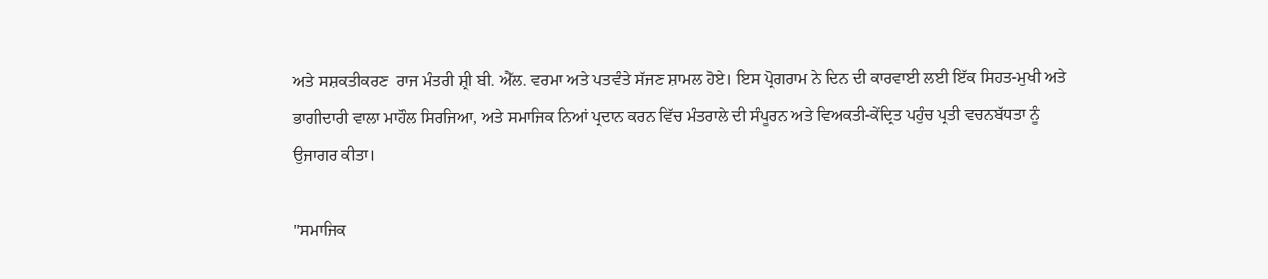ਅਤੇ ਸਸ਼ਕਤੀਕਰਣ  ਰਾਜ ਮੰਤਰੀ ਸ਼੍ਰੀ ਬੀ. ਐੱਲ. ਵਰਮਾ ਅਤੇ ਪਤਵੰਤੇ ਸੱਜਣ ਸ਼ਾਮਲ ਹੋਏ। ਇਸ ਪ੍ਰੋਗਰਾਮ ਨੇ ਦਿਨ ਦੀ ਕਾਰਵਾਈ ਲਈ ਇੱਕ ਸਿਹਤ-ਮੁਖੀ ਅਤੇ ਭਾਗੀਦਾਰੀ ਵਾਲਾ ਮਾਹੌਲ ਸਿਰਜਿਆ, ਅਤੇ ਸਮਾਜਿਕ ਨਿਆਂ ਪ੍ਰਦਾਨ ਕਰਨ ਵਿੱਚ ਮੰਤਰਾਲੇ ਦੀ ਸੰਪੂਰਨ ਅਤੇ ਵਿਅਕਤੀ-ਕੇਂਦ੍ਰਿਤ ਪਹੁੰਚ ਪ੍ਰਤੀ ਵਚਨਬੱਧਤਾ ਨੂੰ ਉਜਾਗਰ ਕੀਤਾ।

"ਸਮਾਜਿਕ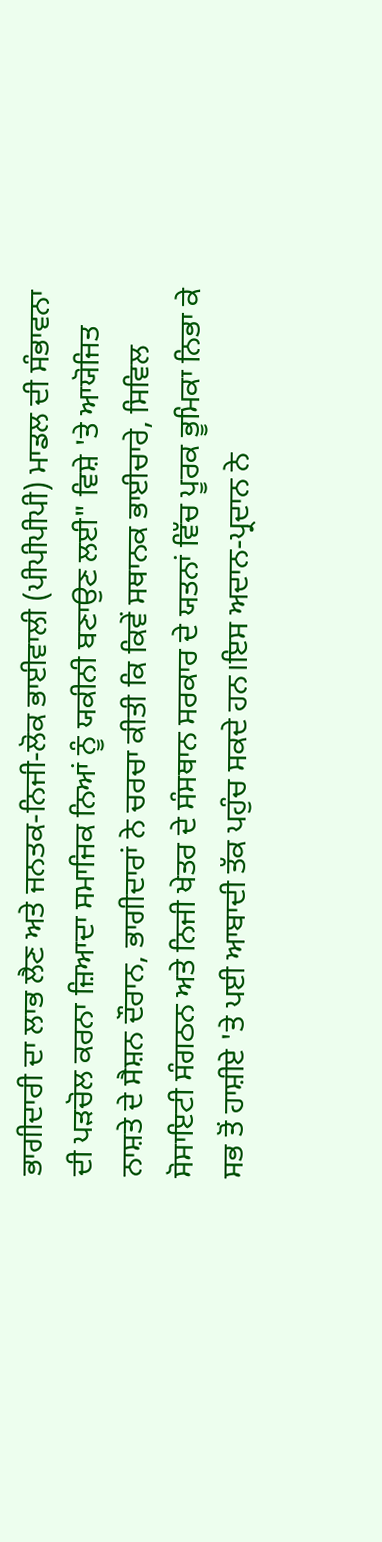ਭਾਗੀਦਾਰੀ ਦਾ ਲਾਭ ਲੈਣ ਅਤੇ ਜਨਤਕ-ਨਿਜੀ-ਲੋਕ ਭਾਈਵਾਲੀ (ਪੀਪੀਪੀਪੀ) ਮਾਡਲ ਦੀ ਸੰਭਾਵਨਾ ਦੀ ਪੜਚੋਲ ਕਰਨਾ ਜ਼ਿਆਦਾ ਸਮਾਜਿਕ ਨਿਆਂ ਨੂੰ ਯਕੀਨੀ ਬਣਾਉਣ ਲਈ" ਵਿਸ਼ੇ 'ਤੇ ਆਯੋਜਿਤ ਨਾਸ਼ਤੇ ਦੇ ਸੈਸ਼ਨ ਦੌਰਾਨ, ਭਾਗੀਦਾਰਾਂ ਨੇ ਚਰਚਾ ਕੀਤੀ ਕਿ ਕਿਵੇਂ ਸਥਾਨਕ ਭਾਈਚਾਰੇ, ਸਿਵਿਲ ਸੋਸਾਇਟੀ ਸੰਗਠਨ ਅਤੇ ਨਿਜੀ ਖੇਤਰ ਦੇ ਸੰਸਥਾਨ ਸਰਕਾਰ ਦੇ ਯਤਨਾਂ ਵਿੱਚ ਪੂਰਕ ਭੂਮਿਕਾ ਨਿਭਾ ਕੇ ਸਭ ਤੋਂ ਹਾਸ਼ੀਏ 'ਤੇ ਪਈ ਆਬਾਦੀ ਤੱਕ ਪਹੁੰਚ ਸਕਦੇ ਹਨ।ਇਸ ਅਦਾਨ-ਪ੍ਰਦਾਨ ਨੇ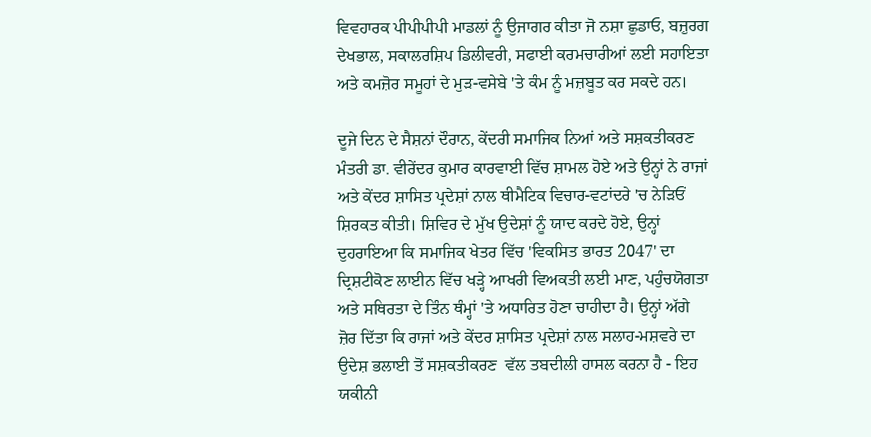ਵਿਵਹਾਰਕ ਪੀਪੀਪੀਪੀ ਮਾਡਲਾਂ ਨੂੰ ਉਜਾਗਰ ਕੀਤਾ ਜੋ ਨਸ਼ਾ ਛੁਡਾਓ, ਬਜ਼ੁਰਗ ਦੇਖਭਾਲ, ਸਕਾਲਰਸ਼ਿਪ ਡਿਲੀਵਰੀ, ਸਫਾਈ ਕਰਮਚਾਰੀਆਂ ਲਈ ਸਹਾਇਤਾ ਅਤੇ ਕਮਜ਼ੋਰ ਸਮੂਹਾਂ ਦੇ ਮੁੜ-ਵਸੇਬੇ 'ਤੇ ਕੰਮ ਨੂੰ ਮਜ਼ਬੂਤ ਕਰ ਸਕਦੇ ਹਨ।

ਦੂਜੇ ਦਿਨ ਦੇ ਸੈਸ਼ਨਾਂ ਦੌਰਾਨ, ਕੇਂਦਰੀ ਸਮਾਜਿਕ ਨਿਆਂ ਅਤੇ ਸਸ਼ਕਤੀਕਰਣ  ਮੰਤਰੀ ਡਾ. ਵੀਰੇਂਦਰ ਕੁਮਾਰ ਕਾਰਵਾਈ ਵਿੱਚ ਸ਼ਾਮਲ ਹੋਏ ਅਤੇ ਉਨ੍ਹਾਂ ਨੇ ਰਾਜਾਂ ਅਤੇ ਕੇਂਦਰ ਸ਼ਾਸਿਤ ਪ੍ਰਦੇਸ਼ਾਂ ਨਾਲ ਥੀਮੈਟਿਕ ਵਿਚਾਰ-ਵਟਾਂਦਰੇ 'ਚ ਨੇੜਿਓਂ ਸ਼ਿਰਕਤ ਕੀਤੀ। ਸ਼ਿਵਿਰ ਦੇ ਮੁੱਖ ਉਦੇਸ਼ਾਂ ਨੂੰ ਯਾਦ ਕਰਦੇ ਹੋਏ, ਉਨ੍ਹਾਂ ਦੁਹਰਾਇਆ ਕਿ ਸਮਾਜਿਕ ਖੇਤਰ ਵਿੱਚ 'ਵਿਕਸਿਤ ਭਾਰਤ 2047' ਦਾ ਦ੍ਰਿਸ਼ਟੀਕੋਣ ਲਾਈਨ ਵਿੱਚ ਖੜ੍ਹੇ ਆਖਰੀ ਵਿਅਕਤੀ ਲਈ ਮਾਣ, ਪਹੁੰਚਯੋਗਤਾ ਅਤੇ ਸਥਿਰਤਾ ਦੇ ਤਿੰਨ ਥੰਮ੍ਹਾਂ 'ਤੇ ਅਧਾਰਿਤ ਹੋਣਾ ਚਾਹੀਦਾ ਹੈ। ਉਨ੍ਹਾਂ ਅੱਗੇ ਜ਼ੋਰ ਦਿੱਤਾ ਕਿ ਰਾਜਾਂ ਅਤੇ ਕੇਂਦਰ ਸ਼ਾਸਿਤ ਪ੍ਰਦੇਸ਼ਾਂ ਨਾਲ ਸਲਾਹ-ਮਸ਼ਵਰੇ ਦਾ ਉਦੇਸ਼ ਭਲਾਈ ਤੋਂ ਸਸ਼ਕਤੀਕਰਣ  ਵੱਲ ਤਬਦੀਲੀ ਹਾਸਲ ਕਰਨਾ ਹੈ - ਇਹ ਯਕੀਨੀ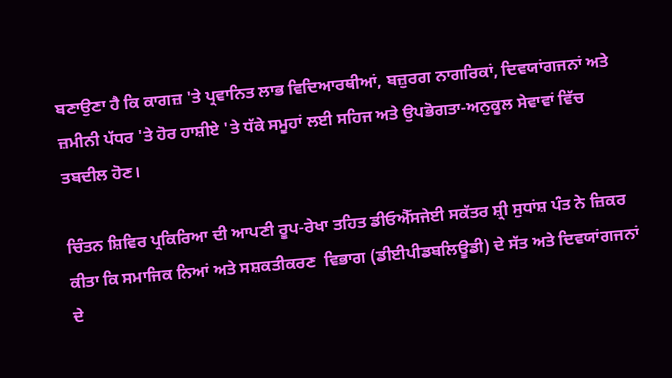ਬਣਾਉਣਾ ਹੈ ਕਿ ਕਾਗਜ਼ 'ਤੇ ਪ੍ਰਵਾਨਿਤ ਲਾਭ ਵਿਦਿਆਰਥੀਆਂ, ਬਜ਼ੁਰਗ ਨਾਗਰਿਕਾਂ, ਦਿਵਯਾਂਗਜਨਾਂ ਅਤੇ ਜ਼ਮੀਨੀ ਪੱਧਰ 'ਤੇ ਹੋਰ ਹਾਸ਼ੀਏ 'ਤੇ ਧੱਕੇ ਸਮੂਹਾਂ ਲਈ ਸਹਿਜ ਅਤੇ ਉਪਭੋਗਤਾ-ਅਨੁਕੂਲ ਸੇਵਾਵਾਂ ਵਿੱਚ ਤਬਦੀਲ ਹੋਣ।

ਚਿੰਤਨ ਸ਼ਿਵਿਰ ਪ੍ਰਕਿਰਿਆ ਦੀ ਆਪਣੀ ਰੂਪ-ਰੇਖਾ ਤਹਿਤ ਡੀਓਐੱਸਜੇਈ ਸਕੱਤਰ ਸ਼੍ਰੀ ਸੁਧਾਂਸ਼ ਪੰਤ ਨੇ ਜ਼ਿਕਰ ਕੀਤਾ ਕਿ ਸਮਾਜਿਕ ਨਿਆਂ ਅਤੇ ਸਸ਼ਕਤੀਕਰਣ  ਵਿਭਾਗ (ਡੀਈਪੀਡਬਲਿਊਡੀ) ਦੇ ਸੱਤ ਅਤੇ ਦਿਵਯਾਂਗਜਨਾਂ ਦੇ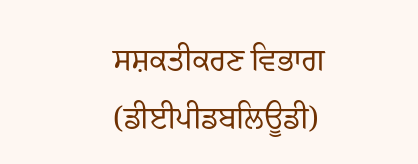ਸਸ਼ਕਤੀਕਰਣ ਵਿਭਾਗ (ਡੀਈਪੀਡਬਲਿਊਡੀ)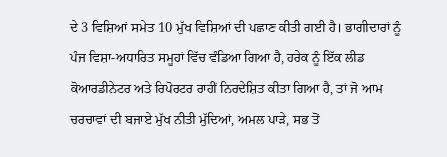ਦੇ 3 ਵਿਸ਼ਿਆਂ ਸਮੇਤ 10 ਮੁੱਖ ਵਿਸ਼ਿਆਂ ਦੀ ਪਛਾਣ ਕੀਤੀ ਗਈ ਹੈ। ਭਾਗੀਦਾਰਾਂ ਨੂੰ ਪੰਜ ਵਿਸ਼ਾ-ਅਧਾਰਿਤ ਸਮੂਹਾਂ ਵਿੱਚ ਵੰਡਿਆ ਗਿਆ ਹੈ, ਹਰੇਕ ਨੂੰ ਇੱਕ ਲੀਡ ਕੋਆਰਡੀਨੇਟਰ ਅਤੇ ਰਿਪੋਰਟਰ ਰਾਹੀਂ ਨਿਰਦੇਸ਼ਿਤ ਕੀਤਾ ਗਿਆ ਹੈ, ਤਾਂ ਜੋ ਆਮ ਚਰਚਾਵਾਂ ਦੀ ਬਜਾਏ ਮੁੱਖ ਨੀਤੀ ਮੁੱਦਿਆਂ, ਅਮਲ ਪਾੜੇ, ਸਭ ਤੋਂ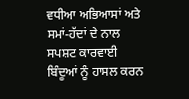ਵਧੀਆ ਅਭਿਆਸਾਂ ਅਤੇ ਸਮਾਂ-ਹੱਦਾਂ ਦੇ ਨਾਲ ਸਪਸ਼ਟ ਕਾਰਵਾਈ ਬਿੰਦੂਆਂ ਨੂੰ ਹਾਸਲ ਕਰਨ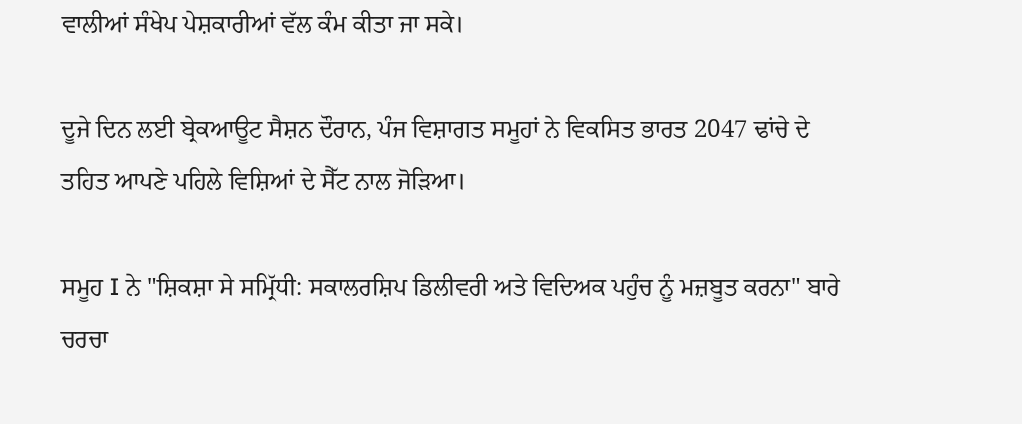ਵਾਲੀਆਂ ਸੰਖੇਪ ਪੇਸ਼ਕਾਰੀਆਂ ਵੱਲ ਕੰਮ ਕੀਤਾ ਜਾ ਸਕੇ।

ਦੂਜੇ ਦਿਨ ਲਈ ਬ੍ਰੇਕਆਊਟ ਸੈਸ਼ਨ ਦੌਰਾਨ, ਪੰਜ ਵਿਸ਼ਾਗਤ ਸਮੂਹਾਂ ਨੇ ਵਿਕਸਿਤ ਭਾਰਤ 2047 ਢਾਂਚੇ ਦੇ ਤਹਿਤ ਆਪਣੇ ਪਹਿਲੇ ਵਿਸ਼ਿਆਂ ਦੇ ਸੈੱਟ ਨਾਲ ਜੋੜਿਆ।

ਸਮੂਹ I ਨੇ "ਸ਼ਿਕਸ਼ਾ ਸੇ ਸਮ੍ਰਿੱਧੀ: ਸਕਾਲਰਸ਼ਿਪ ਡਿਲੀਵਰੀ ਅਤੇ ਵਿਦਿਅਕ ਪਹੁੰਚ ਨੂੰ ਮਜ਼ਬੂਤ ਕਰਨਾ" ਬਾਰੇ ਚਰਚਾ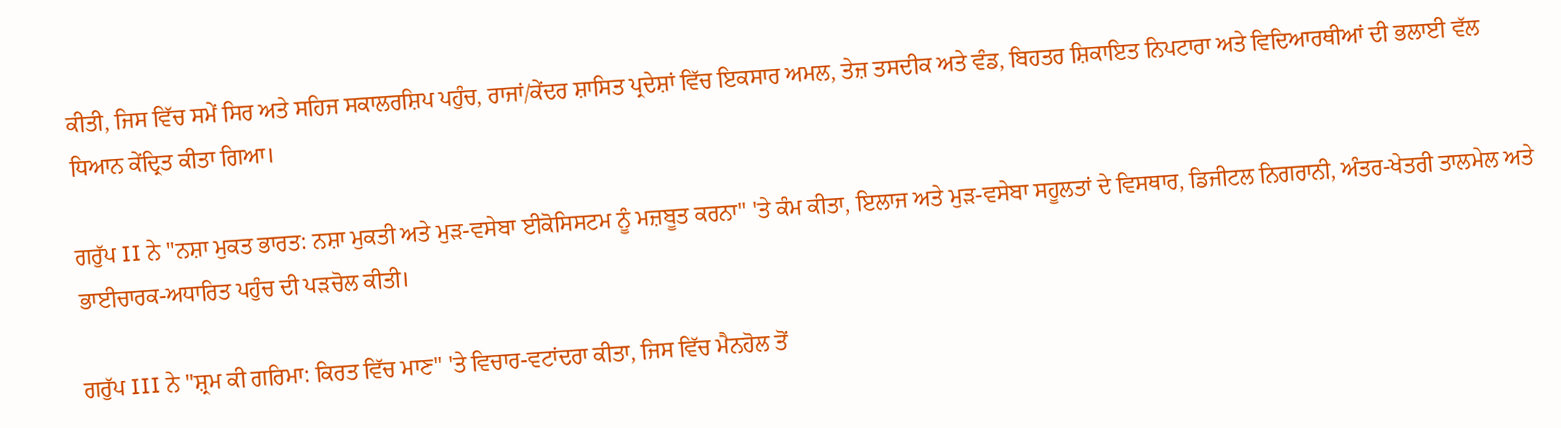ਕੀਤੀ, ਜਿਸ ਵਿੱਚ ਸਮੇਂ ਸਿਰ ਅਤੇ ਸਹਿਜ ਸਕਾਲਰਸ਼ਿਪ ਪਹੁੰਚ, ਰਾਜਾਂ/ਕੇਂਦਰ ਸ਼ਾਸਿਤ ਪ੍ਰਦੇਸ਼ਾਂ ਵਿੱਚ ਇਕਸਾਰ ਅਮਲ, ਤੇਜ਼ ਤਸਦੀਕ ਅਤੇ ਵੰਡ, ਬਿਹਤਰ ਸ਼ਿਕਾਇਤ ਨਿਪਟਾਰਾ ਅਤੇ ਵਿਦਿਆਰਥੀਆਂ ਦੀ ਭਲਾਈ ਵੱਲ ਧਿਆਨ ਕੇਂਦ੍ਰਿਤ ਕੀਤਾ ਗਿਆ।

ਗਰੁੱਪ II ਨੇ "ਨਸ਼ਾ ਮੁਕਤ ਭਾਰਤ: ਨਸ਼ਾ ਮੁਕਤੀ ਅਤੇ ਮੁੜ-ਵਸੇਬਾ ਈਕੋਸਿਸਟਮ ਨੂੰ ਮਜ਼ਬੂਤ ਕਰਨਾ" 'ਤੇ ਕੰਮ ਕੀਤਾ, ਇਲਾਜ ਅਤੇ ਮੁੜ-ਵਸੇਬਾ ਸਹੂਲਤਾਂ ਦੇ ਵਿਸਥਾਰ, ਡਿਜੀਟਲ ਨਿਗਰਾਨੀ, ਅੰਤਰ-ਖੇਤਰੀ ਤਾਲਮੇਲ ਅਤੇ ਭਾਈਚਾਰਕ-ਅਧਾਰਿਤ ਪਹੁੰਚ ਦੀ ਪੜਚੋਲ ਕੀਤੀ।

ਗਰੁੱਪ III ਨੇ "ਸ਼੍ਰਮ ਕੀ ਗਰਿਮਾ: ਕਿਰਤ ਵਿੱਚ ਮਾਣ" 'ਤੇ ਵਿਚਾਰ-ਵਟਾਂਦਰਾ ਕੀਤਾ, ਜਿਸ ਵਿੱਚ ਮੈਨਹੋਲ ਤੋਂ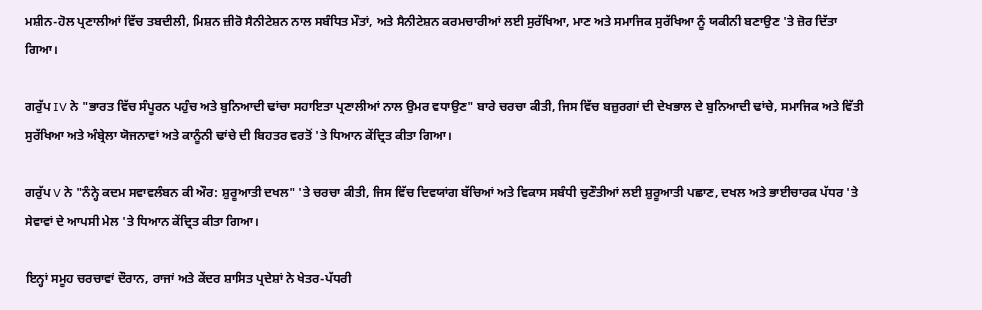ਮਸ਼ੀਨ-ਹੋਲ ਪ੍ਰਣਾਲੀਆਂ ਵਿੱਚ ਤਬਦੀਲੀ, ਮਿਸ਼ਨ ਜ਼ੀਰੋ ਸੈਨੀਟੇਸ਼ਨ ਨਾਲ ਸਬੰਧਿਤ ਮੌਤਾਂ, ਅਤੇ ਸੈਨੀਟੇਸ਼ਨ ਕਰਮਚਾਰੀਆਂ ਲਈ ਸੁਰੱਖਿਆ, ਮਾਣ ਅਤੇ ਸਮਾਜਿਕ ਸੁਰੱਖਿਆ ਨੂੰ ਯਕੀਨੀ ਬਣਾਉਣ 'ਤੇ ਜ਼ੋਰ ਦਿੱਤਾ ਗਿਆ।

ਗਰੁੱਪ IV ਨੇ "ਭਾਰਤ ਵਿੱਚ ਸੰਪੂਰਨ ਪਹੁੰਚ ਅਤੇ ਬੁਨਿਆਦੀ ਢਾਂਚਾ ਸਹਾਇਤਾ ਪ੍ਰਣਾਲੀਆਂ ਨਾਲ ਉਮਰ ਵਧਾਉਣ" ਬਾਰੇ ਚਰਚਾ ਕੀਤੀ, ਜਿਸ ਵਿੱਚ ਬਜ਼ੁਰਗਾਂ ਦੀ ਦੇਖਭਾਲ ਦੇ ਬੁਨਿਆਦੀ ਢਾਂਚੇ, ਸਮਾਜਿਕ ਅਤੇ ਵਿੱਤੀ ਸੁਰੱਖਿਆ ਅਤੇ ਅੰਬ੍ਰੇਲਾ ਯੋਜਨਾਵਾਂ ਅਤੇ ਕਾਨੂੰਨੀ ਢਾਂਚੇ ਦੀ ਬਿਹਤਰ ਵਰਤੋਂ 'ਤੇ ਧਿਆਨ ਕੇਂਦ੍ਰਿਤ ਕੀਤਾ ਗਿਆ।

ਗਰੁੱਪ V ਨੇ "ਨੰਨ੍ਹੇ ਕਦਮ ਸਵਾਵਲੰਬਨ ਕੀ ਔਰ: ਸ਼ੁਰੂਆਤੀ ਦਖਲ" 'ਤੇ ਚਰਚਾ ਕੀਤੀ, ਜਿਸ ਵਿੱਚ ਦਿਵਯਾਂਗ ਬੱਚਿਆਂ ਅਤੇ ਵਿਕਾਸ ਸਬੰਧੀ ਚੁਣੌਤੀਆਂ ਲਈ ਸ਼ੁਰੂਆਤੀ ਪਛਾਣ, ਦਖਲ ਅਤੇ ਭਾਈਚਾਰਕ ਪੱਧਰ 'ਤੇ ਸੇਵਾਵਾਂ ਦੇ ਆਪਸੀ ਮੇਲ 'ਤੇ ਧਿਆਨ ਕੇਂਦ੍ਰਿਤ ਕੀਤਾ ਗਿਆ।

ਇਨ੍ਹਾਂ ਸਮੂਹ ਚਰਚਾਵਾਂ ਦੌਰਾਨ, ਰਾਜਾਂ ਅਤੇ ਕੇਂਦਰ ਸ਼ਾਸਿਤ ਪ੍ਰਦੇਸ਼ਾਂ ਨੇ ਖੇਤਰ-ਪੱਧਰੀ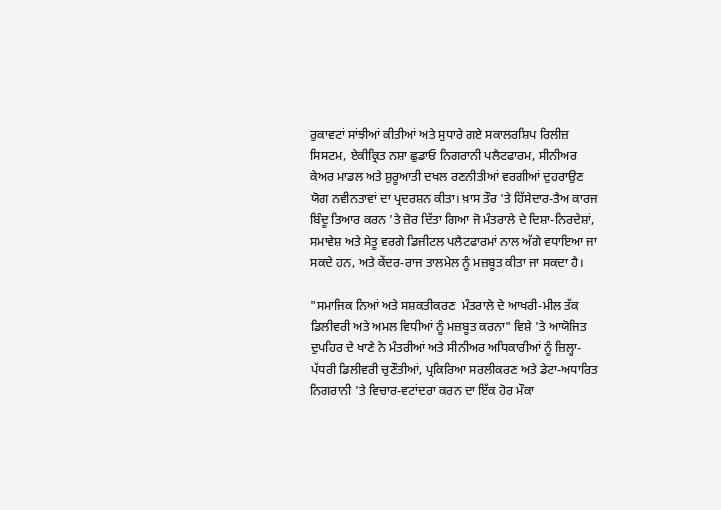ਰੁਕਾਵਟਾਂ ਸਾਂਝੀਆਂ ਕੀਤੀਆਂ ਅਤੇ ਸੁਧਾਰੇ ਗਏ ਸਕਾਲਰਸ਼ਿਪ ਰਿਲੀਜ਼ ਸਿਸਟਮ, ਏਕੀਕ੍ਰਿਤ ਨਸ਼ਾ ਛੁਡਾਓ ਨਿਗਰਾਨੀ ਪਲੈਟਫਾਰਮ, ਸੀਨੀਅਰ ਕੇਅਰ ਮਾਡਲ ਅਤੇ ਸ਼ੁਰੂਆਤੀ ਦਖਲ ਰਣਨੀਤੀਆਂ ਵਰਗੀਆਂ ਦੁਹਰਾਉਣ ਯੋਗ ਨਵੀਨਤਾਵਾਂ ਦਾ ਪ੍ਰਦਰਸ਼ਨ ਕੀਤਾ। ਖ਼ਾਸ ਤੌਰ 'ਤੇ ਹਿੱਸੇਦਾਰ-ਤੈਅ ਕਾਰਜ ਬਿੰਦੂ ਤਿਆਰ ਕਰਨ 'ਤੇ ਜ਼ੋਰ ਦਿੱਤਾ ਗਿਆ ਜੋ ਮੰਤਰਾਲੇ ਦੇ ਦਿਸ਼ਾ-ਨਿਰਦੇਸ਼ਾਂ, ਸਮਾਵੇਸ਼ ਅਤੇ ਸੇਤੂ ਵਰਗੇ ਡਿਜੀਟਲ ਪਲੈਟਫਾਰਮਾਂ ਨਾਲ ਅੱਗੇ ਵਧਾਇਆ ਜਾ ਸਕਦੇ ਹਨ, ਅਤੇ ਕੇਂਦਰ-ਰਾਜ ਤਾਲਮੇਲ ਨੂੰ ਮਜ਼ਬੂਤ ਕੀਤਾ ਜਾ ਸਕਦਾ ਹੈ।

"ਸਮਾਜਿਕ ਨਿਆਂ ਅਤੇ ਸਸ਼ਕਤੀਕਰਣ  ਮੰਤਰਾਲੇ ਦੇ ਆਖਰੀ-ਮੀਲ ਤੱਕ ਡਿਲੀਵਰੀ ਅਤੇ ਅਮਲ ਵਿਧੀਆਂ ਨੂੰ ਮਜ਼ਬੂਤ ਕਰਨਾ" ਵਿਸ਼ੇ 'ਤੇ ਆਯੋਜਿਤ ਦੁਪਹਿਰ ਦੇ ਖਾਣੇ ਨੇ ਮੰਤਰੀਆਂ ਅਤੇ ਸੀਨੀਅਰ ਅਧਿਕਾਰੀਆਂ ਨੂੰ ਜ਼ਿਲ੍ਹਾ-ਪੱਧਰੀ ਡਿਲੀਵਰੀ ਚੁਣੌਤੀਆਂ, ਪ੍ਰਕਿਰਿਆ ਸਰਲੀਕਰਣ ਅਤੇ ਡੇਟਾ-ਅਧਾਰਿਤ ਨਿਗਰਾਨੀ 'ਤੇ ਵਿਚਾਰ-ਵਟਾਂਦਰਾ ਕਰਨ ਦਾ ਇੱਕ ਹੋਰ ਮੌਕਾ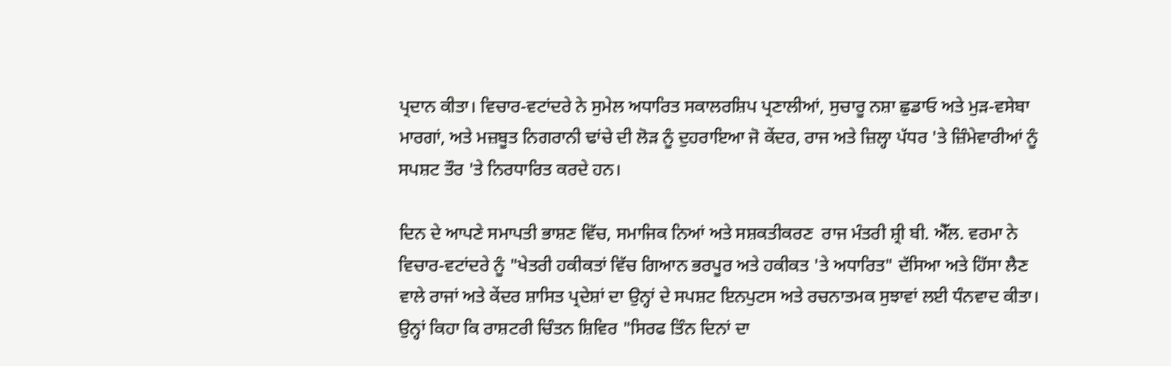ਪ੍ਰਦਾਨ ਕੀਤਾ। ਵਿਚਾਰ-ਵਟਾਂਦਰੇ ਨੇ ਸੁਮੇਲ ਅਧਾਰਿਤ ਸਕਾਲਰਸ਼ਿਪ ਪ੍ਰਣਾਲੀਆਂ, ਸੁਚਾਰੂ ਨਸ਼ਾ ਛੁਡਾਓ ਅਤੇ ਮੁੜ-ਵਸੇਬਾ ਮਾਰਗਾਂ, ਅਤੇ ਮਜ਼ਬੂਤ ਨਿਗਰਾਨੀ ਢਾਂਚੇ ਦੀ ਲੋੜ ਨੂੰ ਦੁਹਰਾਇਆ ਜੋ ਕੇਂਦਰ, ਰਾਜ ਅਤੇ ਜ਼ਿਲ੍ਹਾ ਪੱਧਰ 'ਤੇ ਜ਼ਿੰਮੇਵਾਰੀਆਂ ਨੂੰ ਸਪਸ਼ਟ ਤੌਰ 'ਤੇ ਨਿਰਧਾਰਿਤ ਕਰਦੇ ਹਨ।

ਦਿਨ ਦੇ ਆਪਣੇ ਸਮਾਪਤੀ ਭਾਸ਼ਣ ਵਿੱਚ, ਸਮਾਜਿਕ ਨਿਆਂ ਅਤੇ ਸਸ਼ਕਤੀਕਰਣ  ਰਾਜ ਮੰਤਰੀ ਸ਼੍ਰੀ ਬੀ. ਐੱਲ. ਵਰਮਾ ਨੇ ਵਿਚਾਰ-ਵਟਾਂਦਰੇ ਨੂੰ "ਖੇਤਰੀ ਹਕੀਕਤਾਂ ਵਿੱਚ ਗਿਆਨ ਭਰਪੂਰ ਅਤੇ ਹਕੀਕਤ 'ਤੇ ਅਧਾਰਿਤ" ਦੱਸਿਆ ਅਤੇ ਹਿੱਸਾ ਲੈਣ ਵਾਲੇ ਰਾਜਾਂ ਅਤੇ ਕੇਂਦਰ ਸ਼ਾਸਿਤ ਪ੍ਰਦੇਸ਼ਾਂ ਦਾ ਉਨ੍ਹਾਂ ਦੇ ਸਪਸ਼ਟ ਇਨਪੁਟਸ ਅਤੇ ਰਚਨਾਤਮਕ ਸੁਝਾਵਾਂ ਲਈ ਧੰਨਵਾਦ ਕੀਤਾ। ਉਨ੍ਹਾਂ ਕਿਹਾ ਕਿ ਰਾਸ਼ਟਰੀ ਚਿੰਤਨ ਸ਼ਿਵਿਰ "ਸਿਰਫ ਤਿੰਨ ਦਿਨਾਂ ਦਾ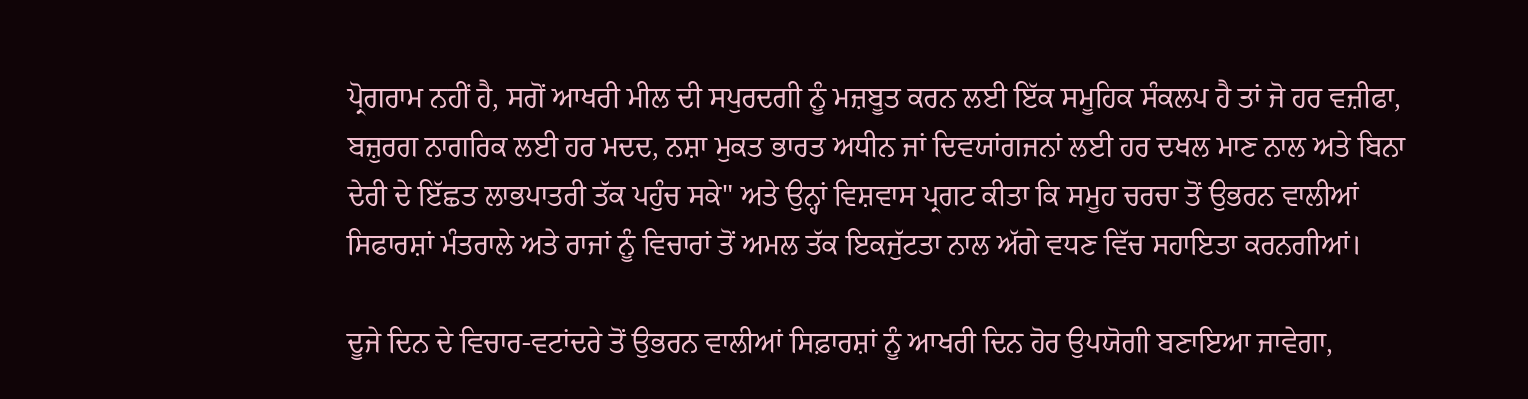ਪ੍ਰੋਗਰਾਮ ਨਹੀਂ ਹੈ, ਸਗੋਂ ਆਖਰੀ ਮੀਲ ਦੀ ਸਪੁਰਦਗੀ ਨੂੰ ਮਜ਼ਬੂਤ ਕਰਨ ਲਈ ਇੱਕ ਸਮੂਹਿਕ ਸੰਕਲਪ ਹੈ ਤਾਂ ਜੋ ਹਰ ਵਜ਼ੀਫਾ, ਬਜ਼ੁਰਗ ਨਾਗਰਿਕ ਲਈ ਹਰ ਮਦਦ, ਨਸ਼ਾ ਮੁਕਤ ਭਾਰਤ ਅਧੀਨ ਜਾਂ ਦਿਵਯਾਂਗਜਨਾਂ ਲਈ ਹਰ ਦਖਲ ਮਾਣ ਨਾਲ ਅਤੇ ਬਿਨਾ ਦੇਰੀ ਦੇ ਇੱਛਤ ਲਾਭਪਾਤਰੀ ਤੱਕ ਪਹੁੰਚ ਸਕੇ" ਅਤੇ ਉਨ੍ਹਾਂ ਵਿਸ਼ਵਾਸ ਪ੍ਰਗਟ ਕੀਤਾ ਕਿ ਸਮੂਹ ਚਰਚਾ ਤੋਂ ਉਭਰਨ ਵਾਲੀਆਂ ਸਿਫਾਰਸ਼ਾਂ ਮੰਤਰਾਲੇ ਅਤੇ ਰਾਜਾਂ ਨੂੰ ਵਿਚਾਰਾਂ ਤੋਂ ਅਮਲ ਤੱਕ ਇਕਜੁੱਟਤਾ ਨਾਲ ਅੱਗੇ ਵਧਣ ਵਿੱਚ ਸਹਾਇਤਾ ਕਰਨਗੀਆਂ।

ਦੂਜੇ ਦਿਨ ਦੇ ਵਿਚਾਰ-ਵਟਾਂਦਰੇ ਤੋਂ ਉਭਰਨ ਵਾਲੀਆਂ ਸਿਫ਼ਾਰਸ਼ਾਂ ਨੂੰ ਆਖਰੀ ਦਿਨ ਹੋਰ ਉਪਯੋਗੀ ਬਣਾਇਆ ਜਾਵੇਗਾ,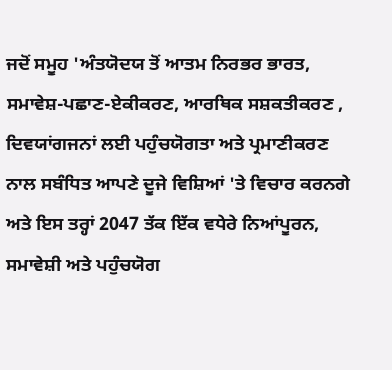ਜਦੋਂ ਸਮੂਹ 'ਅੰਤਯੋਦਯ ਤੋਂ ਆਤਮ ਨਿਰਭਰ ਭਾਰਤ, ਸਮਾਵੇਸ਼-ਪਛਾਣ-ਏਕੀਕਰਣ, ਆਰਥਿਕ ਸਸ਼ਕਤੀਕਰਣ , ਦਿਵਯਾਂਗਜਨਾਂ ਲਈ ਪਹੁੰਚਯੋਗਤਾ ਅਤੇ ਪ੍ਰਮਾਣੀਕਰਣ ਨਾਲ ਸਬੰਧਿਤ ਆਪਣੇ ਦੂਜੇ ਵਿਸ਼ਿਆਂ 'ਤੇ ਵਿਚਾਰ ਕਰਨਗੇ ਅਤੇ ਇਸ ਤਰ੍ਹਾਂ 2047 ਤੱਕ ਇੱਕ ਵਧੇਰੇ ਨਿਆਂਪੂਰਨ, ਸਮਾਵੇਸ਼ੀ ਅਤੇ ਪਹੁੰਚਯੋਗ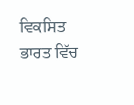ਵਿਕਸਿਤ ਭਾਰਤ ਵਿੱਚ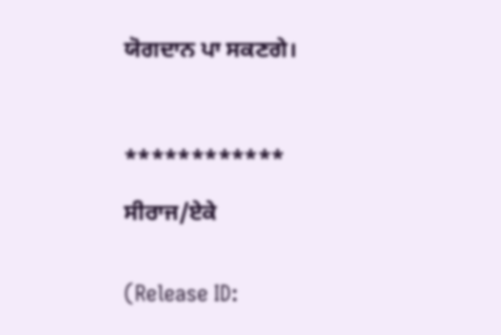ਯੋਗਦਾਨ ਪਾ ਸਕਣਗੇ।



************

ਸੀਰਾਜ/ਏਕੇ


(Release ID: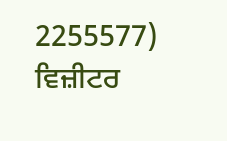2255577) ਵਿਜ਼ੀਟਰ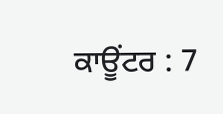ਕਾਊਂਟਰ : 7